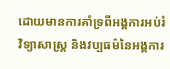ដោយមានការគាំទ្រពីអង្គការអប់រំ វិទ្យាសាស្ត្រ និងវប្បធម៌នៃអង្គការ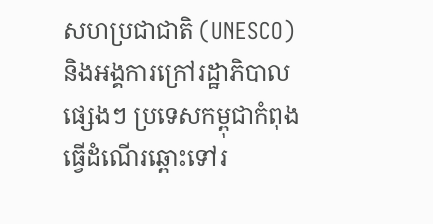សហប្រជាជាតិ (UNESCO) និងអង្គការក្រៅរដ្ឋាភិបាលផ្សេងៗ ប្រទេសកម្ពុជាកំពុងធ្វើដំណើរឆ្ពោះទៅរ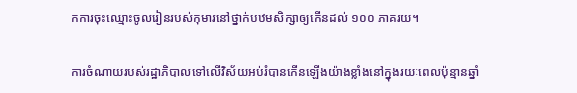កការចុះឈ្មោះចូលរៀនរបស់កុមារនៅថ្នាក់បឋមសិក្សាឲ្យកើនដល់ ១០០ ភាគរយ។

ការចំណាយរបស់រដ្ឋាភិបាលទៅលើវិស័យអប់រំបានកើនឡើងយ៉ាងខ្លាំងនៅក្នុងរយៈពេលប៉ុន្មានឆ្នាំ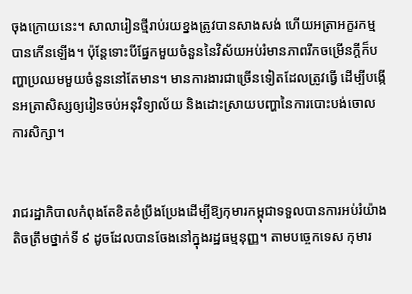ចុងក្រោយនេះ។ សាលារៀនថ្មីរាប់រយខ្នងត្រូវបានសាងសង់ ហើយអត្រាអក្ខរកម្មបានកើនឡើង។ ប៉ុន្តែទោះបីផ្នែកមួយចំនួននៃវិស័យអប់រំមានភាពរីកចម្រើនក្តីក៏បញ្ហាប្រឈមមួយចំនួននៅតែមាន។ មានការងារជាច្រើនទៀតដែលត្រូវធ្វើ ដើម្បីបង្កើនអត្រាសិស្សឲ្យរៀនចប់អនុវិទ្យាល័យ និងដោះស្រាយបញ្ហានៃការបោះបង់ចោលការសិក្សា។


រាជរដ្ឋាភិបាលកំពុងតែខិតខំប្រឹងប្រែងដើម្បីឱ្យកុមារកម្ពុជាទទួលបានការអប់រំយ៉ាងតិចត្រឹមថ្នាក់ទី ៩ ដូចដែលបានចែងនៅក្នុងរដ្ឋធម្មនុញ្ញ។ តាមបច្ចេកទេស កុមារ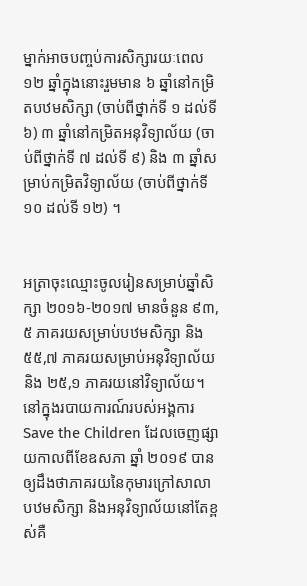ម្នាក់អាចបញ្ចប់ការសិក្សារយៈពេល ១២ ឆ្នាំក្នុងនោះរួមមាន ៦ ឆ្នាំនៅកម្រិតបឋមសិក្សា (ចាប់ពីថ្នាក់ទី ១ ដល់ទី ៦) ៣ ឆ្នាំនៅកម្រិតអនុវិទ្យាល័យ (ចាប់ពីថ្នាក់ទី ៧ ដល់ទី ៩) និង ៣ ឆ្នាំសម្រាប់កម្រិតវិទ្យាល័យ (ចាប់ពីថ្នាក់ទី ១០ ដល់ទី ១២) ។


អត្រាចុះឈ្មោះចូលរៀនសម្រាប់ឆ្នាំសិក្សា ២០១៦-២០១៧ មានចំនួន ៩៣,៥ ភាគរយសម្រាប់បឋមសិក្សា និង ៥៥,៧ ភាគរយសម្រាប់អនុវិទ្យាល័យ និង ២៥,១ ភាគរយនៅវិទ្យាល័យ។ នៅក្នុងរបាយការណ៍របស់អង្គការ Save the Children ដែលចេញផ្សាយកាលពីខែឧសភា ឆ្នាំ ២០១៩ បានឲ្យដឹងថាភាគរយនៃកុមារក្រៅសាលាបឋមសិក្សា និងអនុវិទ្យាល័យនៅតែខ្ពស់គឺ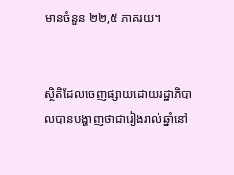មានចំនួន ២២,៥ ភាគរយ។


ស្ថិតិដែលចេញផ្សាយដោយរដ្ឋាភិបាលបានបង្ហាញថាជារៀងរាល់ឆ្នាំនៅ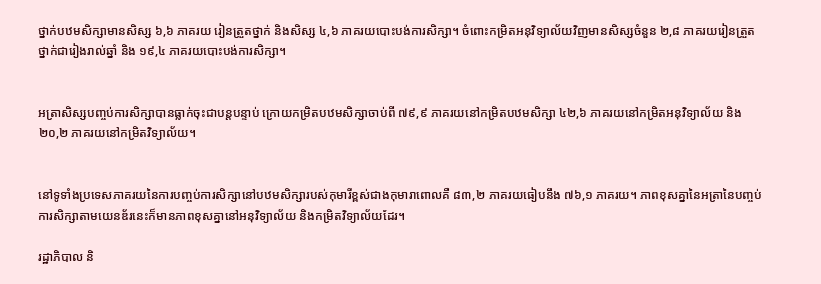ថ្នាក់បឋមសិក្សាមានសិស្ស ៦,៦ ភាគរយ រៀនត្រួតថ្នាក់ និងសិស្ស ៤,៦ ភាគរយបោះបង់ការសិក្សា។ ចំពោះកម្រិតអនុវិទ្យាល័យវិញមានសិស្សចំនួន ២,៨ ភាគរយរៀនត្រួតថ្នាក់ជារៀងរាល់ឆ្នាំ និង ១៩,៤ ភាគរយបោះបង់ការសិក្សា។


អត្រាសិស្សបញ្ចប់ការសិក្សាបានធ្លាក់ចុះជាបន្តបន្ទាប់ ក្រោយកម្រិតបឋមសិក្សាចាប់ពី ៧៩,៩ ភាគរយនៅកម្រិតបឋមសិក្សា ៤២,៦ ភាគរយនៅកម្រិតអនុវិទ្យាល័យ និង ២០,២ ភាគរយនៅកម្រិតវិទ្យាល័យ។


នៅទូទាំងប្រទេសភាគរយនៃការបញ្ចប់ការសិក្សានៅបឋមសិក្សារបស់កុមារីខ្ពស់ជាងកុមារាពោលគឺ ៨៣,២ ភាគរយធៀបនឹង ៧៦,១ ភាគរយ។ ភាពខុសគ្នានៃអត្រានៃបញ្ចប់ការសិក្សាតាមយេនឌ័រនេះក៏មានភាពខុសគ្នានៅអនុវិទ្យាល័យ និងកម្រិតវិទ្យាល័យដែរ។

រដ្ឋាភិបាល និ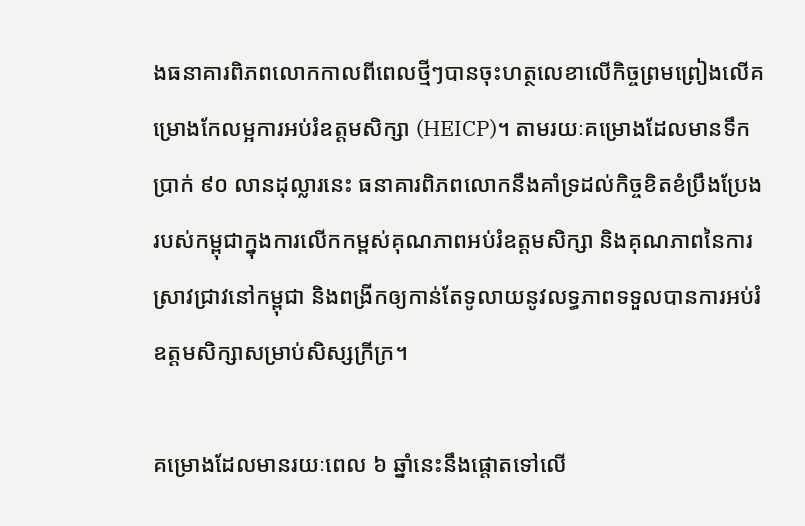ងធនាគារពិភពលោកកាលពីពេលថ្មីៗបានចុះហត្ថលេខាលើកិច្ចព្រមព្រៀងលើគម្រោងកែលម្អការអប់រំឧត្តមសិក្សា (HEICP)។ តាមរយៈគម្រោងដែលមានទឹកប្រាក់ ៩០ លានដុល្លារនេះ ធនាគារពិភពលោកនឹងគាំទ្រដល់កិច្ចខិតខំប្រឹងប្រែងរបស់កម្ពុជាក្នុងការលើកកម្ពស់គុណភាពអប់រំឧត្តមសិក្សា និងគុណភាពនៃការស្រាវជ្រាវនៅកម្ពុជា និងពង្រីកឲ្យកាន់តែទូលាយនូវលទ្ធភាពទទួលបានការអប់រំឧត្តមសិក្សាសម្រាប់សិស្សក្រីក្រ។

គម្រោងដែលមានរយៈពេល ៦ ឆ្នាំនេះនឹងផ្តោតទៅលើ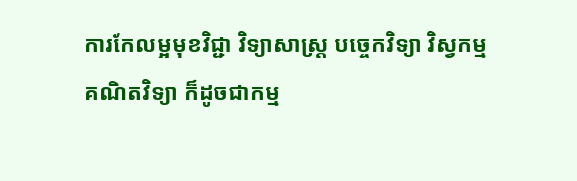ការកែលម្អមុខវិជ្ជា វិទ្យាសាស្ត្រ បច្ចេកវិទ្យា វិស្វកម្ម គណិតវិទ្យា ក៏ដូចជាកម្ម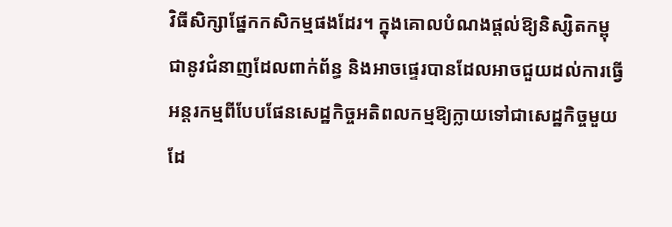វិធីសិក្សាផ្នែកកសិកម្មផងដែរ។ ក្នុងគោលបំណងផ្តល់ឱ្យនិស្សិតកម្ពុជានូវជំនាញដែលពាក់ព័ន្ធ និងអាចផ្ទេរបានដែលអាចជួយដល់ការធ្វើអន្តរកម្មពីបែបផែនសេដ្ឋកិច្ចអតិពលកម្មឱ្យក្លាយទៅជាសេដ្ឋកិច្ចមួយដែ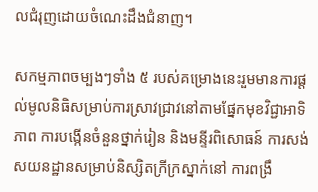លជំរុញដោយចំណេះដឹងជំនាញ។

សកម្មភាពចម្បងៗទាំង ៥ របស់គម្រោងនេះរួមមានការផ្តល់មូលនិធិសម្រាប់ការស្រាវជ្រាវនៅតាមផ្នែកមុខវិជ្ជាអាទិភាព ការបង្កើនចំនួនថ្នាក់រៀន និងមន្ទីរពិសោធន៍ ការសង់សយនដ្ឋានសម្រាប់និស្សិតក្រីក្រស្នាក់នៅ ការពង្រឹ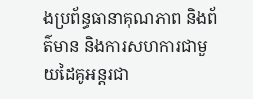ងប្រព័ន្ធធានាគុណភាព និងព័ត៌មាន និងការសហការជាមួយដៃគូអន្តរជា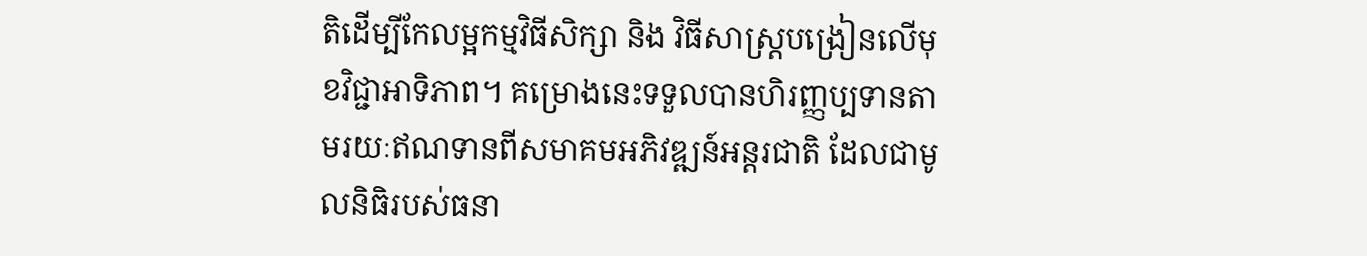តិដើម្បីកែលម្អកម្មវិធីសិក្សា និង វិធីសាស្ត្របង្រៀនលើមុខវិជ្ជាអាទិភាព។ គម្រោងនេះទទួលបានហិរញ្ញប្បទានតាមរយៈឥណទានពីសមាគមអភិវឌ្ឍន៍អន្តរជាតិ ដែលជាមូលនិធិរបស់ធនា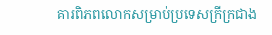គារពិភពលោកសម្រាប់ប្រទេសក្រីក្រជាង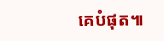គេបំផុត៕